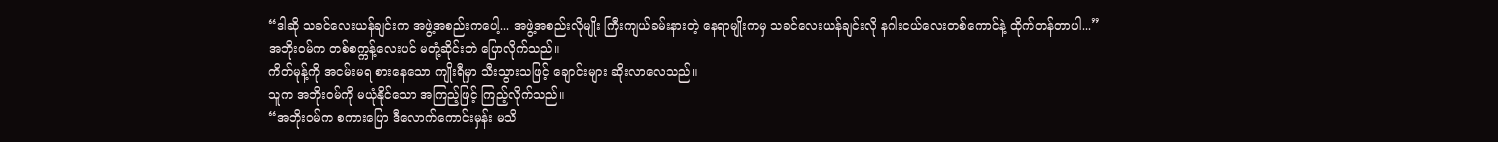“ဒါဆို သခင်လေးယန်ချင်းက အဖွဲ့အစည်းကပေါ့... အဖွဲ့အစည်းလိုမျိုး ကြီးကျယ်ခမ်းနားတဲ့ နေရာမျိုးကမှ သခင်လေးယန်ချင်းလို နဂါးငယ်လေးတစ်ကောင်နဲ့ ထိုက်တန်တာပါ...”
အဘိုးဝမ်က တစ်စက္ကန့်လေးပင် မတုံ့ဆိုင်းဘဲ ပြောလိုက်သည်။
ကိတ်မုန့်ကို အငမ်းမရ စားနေသော ကျိုးရီမှာ သီးသွားသဖြင့် ချောင်းများ ဆိုးလာလေသည်။
သူက အဘိုးဝမ်ကို မယုံနိုင်သော အကြည့်ဖြင့် ကြည့်လိုက်သည်။
“အဘိုးဝမ်က စကားပြော ဒီလောက်ကောင်းမှန်း မသိ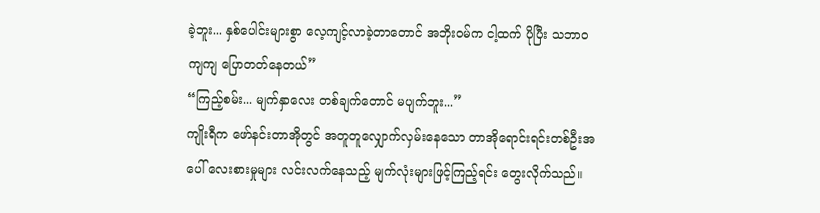ခဲ့ဘူး... နှစ်ပေါင်းများစွာ လေ့ကျင့်လာခဲ့တာတောင် အဘိုးဝမ်က ငါ့ထက် ပိုပြီး သဘာဝကျကျ ပြောတတ်နေတယ်”
“ကြည့်စမ်း... မျက်နှာလေး တစ်ချက်တောင် မပျက်ဘူး...”
ကျိုးရီက ဖော်နင်းတာအိုတွင် အတူတူလျှောက်လှမ်းနေသော တာအိုရောင်းရင်းတစ်ဦးအပေါ် လေးစားမှုများ လင်းလက်နေသည့် မျက်လုံးများဖြင့်ကြည့်ရင်း တွေးလိုက်သည်။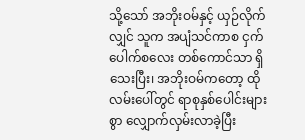သို့သော် အဘိုးဝမ်နှင့် ယှဉ်လိုက်လျှင် သူက အပျံသင်ကာစ ငှက်ပေါက်စလေး တစ်ကောင်သာ ရှိသေးပြီး၊ အဘိုးဝမ်ကတော့ ထိုလမ်းပေါ်တွင် ရာစုနှစ်ပေါင်းများစွာ လျှောက်လှမ်းလာခဲ့ပြီး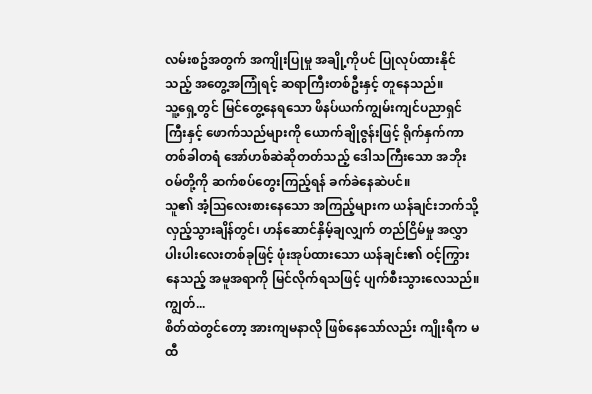လမ်းစဥ်အတွက် အကျိုးပြုမှု အချို့ကိုပင် ပြုလုပ်ထားနိုင်သည့် အတွေ့အကြုံရင့် ဆရာကြီးတစ်ဦးနှင့် တူနေသည်။
သူ့ရှေ့တွင် မြင်တွေ့နေရသော ဖိနပ်ယက်ကျွမ်းကျင်ပညာရှင်ကြီးနှင့် ဖောက်သည်များကို ယောက်ချိုဇွန်းဖြင့် ရိုက်နှက်ကာ တစ်ခါတရံ အော်ဟစ်ဆဲဆိုတတ်သည့် ဒေါသကြီးသော အဘိုးဝမ်တို့ကို ဆက်စပ်တွေးကြည့်ရန် ခက်ခဲနေဆဲပင်။
သူ၏ အံ့ဩလေးစားနေသော အကြည့်များက ယန်ချင်းဘက်သို့ လှည့်သွားချိန်တွင်၊ ဟန်ဆောင်နှိမ့်ချလျှက် တည်ငြိမ်မှု အလွှာပါးပါးလေးတစ်ခုဖြင့် ဖုံးအုပ်ထားသော ယန်ချင်း၏ ဝင့်ကြွားနေသည့် အမူအရာကို မြင်လိုက်ရသဖြင့် ပျက်စီးသွားလေသည်။
ကျွတ်...
စိတ်ထဲတွင်တော့ အားကျမနာလို ဖြစ်နေသော်လည်း ကျိုးရီက မထီ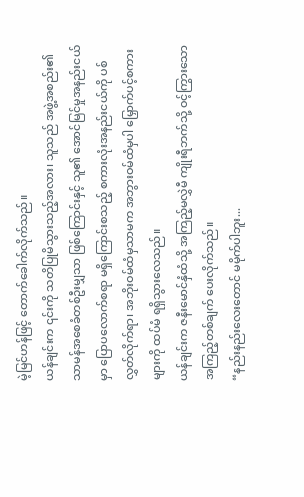မဲ့မြင်ဟန်ဖြင့် တောက်ခေါက်လိုက်သည်။
ယန်ချင်းက ၎င်းကို သတိပြုမိသွားသည့်အလား၊ သူသည် အဖွဲ့အစည်း၏ သာမန်အစေခံတစ်ဦးမျှသာ ဖြစ်ကြောင်းနှင့် သူ၏ အောင်မြင်မှုအနည်းငယ်မှာ ပြောပလောက်စရာ မရှိကြောင်းစသည့် စကားလုံးအနည်းငယ်ကို ပစ်လွှတ်လိုက်ရာ၊ အဘိုးဝမ်ထံမှသာမက အဘွားဝမ်ထံမှပါ မြှောက်ပင့်စကားများကို ထပ်မံ ရရှိသွားလေသည်။
ယန်ချင်းက ဇနီးမောင်နှံထံသို့ အကြည့်မလွှဲမီ ကျိုးရီဘက်သို့ ဝင့်ကြွားသော အကြည့်တစ်ချက် ပေးလိုက်သည်။
“နည်းနည်းလေးတောင် မမိုက်ပါဘူး...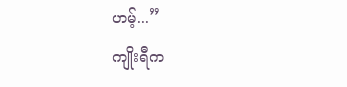ဟမ့်...”
ကျိုးရီက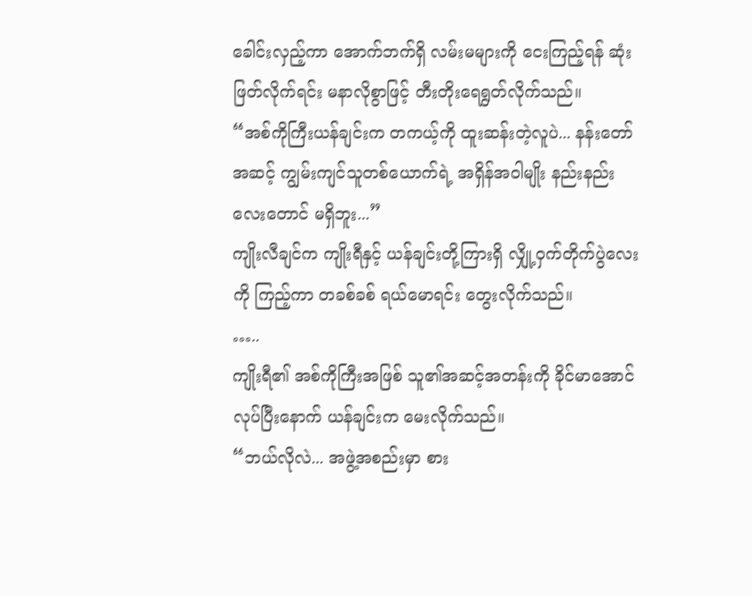ခေါင်းလှည့်ကာ အောက်ဘက်ရှိ လမ်းမများကို ငေးကြည့်ရန် ဆုံးဖြတ်လိုက်ရင်း မနာလိုစွာဖြင့် တီးတိုးရေရွတ်လိုက်သည်။
“အစ်ကိုကြီးယန်ချင်းက တကယ့်ကို ထူးဆန်းတဲ့လူပဲ... နန်းတော်အဆင့် ကျွမ်းကျင်သူတစ်ယောက်ရဲ့ အရှိန်အဝါမျိုး နည်းနည်းလေးတောင် မရှိဘူး...”
ကျိုးလီချင်က ကျိုးရီနှင့် ယန်ချင်းတို့ကြားရှိ လျှို့ဝှက်တိုက်ပွဲလေးကို ကြည့်ကာ တခစ်ခစ် ရယ်မောရင်း တွေးလိုက်သည်။
…..
ကျိုးရီ၏ အစ်ကိုကြီးအဖြစ် သူ၏အဆင့်အတန်းကို ခိုင်မာအောင် လုပ်ပြီးနောက် ယန်ချင်းက မေးလိုက်သည်။
“ဘယ်လိုလဲ... အဖွဲ့အစည်းမှာ စား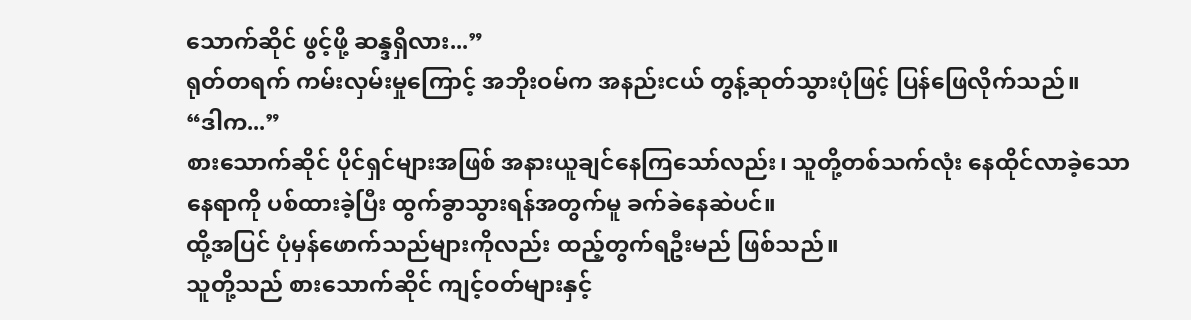သောက်ဆိုင် ဖွင့်ဖို့ ဆန္ဒရှိလား...”
ရုတ်တရက် ကမ်းလှမ်းမှုကြောင့် အဘိုးဝမ်က အနည်းငယ် တွန့်ဆုတ်သွားပုံဖြင့် ပြန်ဖြေလိုက်သည်။
“ဒါက...”
စားသောက်ဆိုင် ပိုင်ရှင်များအဖြစ် အနားယူချင်နေကြသော်လည်း၊ သူတို့တစ်သက်လုံး နေထိုင်လာခဲ့သော နေရာကို ပစ်ထားခဲ့ပြီး ထွက်ခွာသွားရန်အတွက်မူ ခက်ခဲနေဆဲပင်။
ထို့အပြင် ပုံမှန်ဖောက်သည်များကိုလည်း ထည့်တွက်ရဦးမည် ဖြစ်သည်။
သူတို့သည် စားသောက်ဆိုင် ကျင့်ဝတ်များနှင့်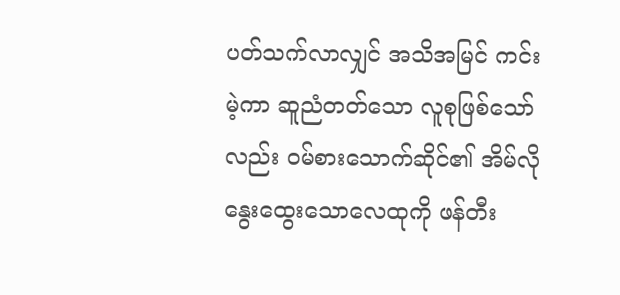ပတ်သက်လာလျှင် အသိအမြင် ကင်းမဲ့ကာ ဆူညံတတ်သော လူစုဖြစ်သော်လည်း ဝမ်စားသောက်ဆိုင်၏ အိမ်လို နွေးထွေးသောလေထုကို ဖန်တီး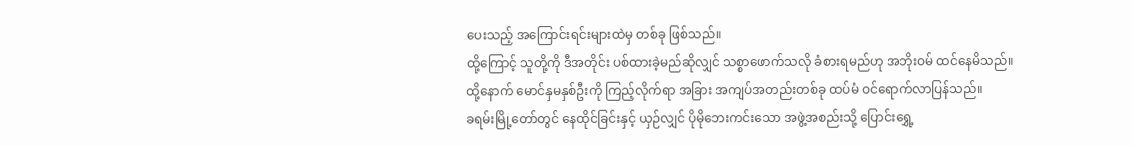ပေးသည့် အကြောင်းရင်းများထဲမှ တစ်ခု ဖြစ်သည်။
ထို့ကြောင့် သူတို့ကို ဒီအတိုင်း ပစ်ထားခဲ့မည်ဆိုလျှင် သစ္စာဖောက်သလို ခံစားရမည်ဟု အဘိုးဝမ် ထင်နေမိသည်။
ထို့နောက် မောင်နှမနှစ်ဦးကို ကြည့်လိုက်ရာ အခြား အကျပ်အတည်းတစ်ခု ထပ်မံ ဝင်ရောက်လာပြန်သည်။
ခရမ်းမြို့တော်တွင် နေထိုင်ခြင်းနှင့် ယှဉ်လျှင် ပိုမိုဘေးကင်းသော အဖွဲ့အစည်းသို့ ပြောင်းရွှေ့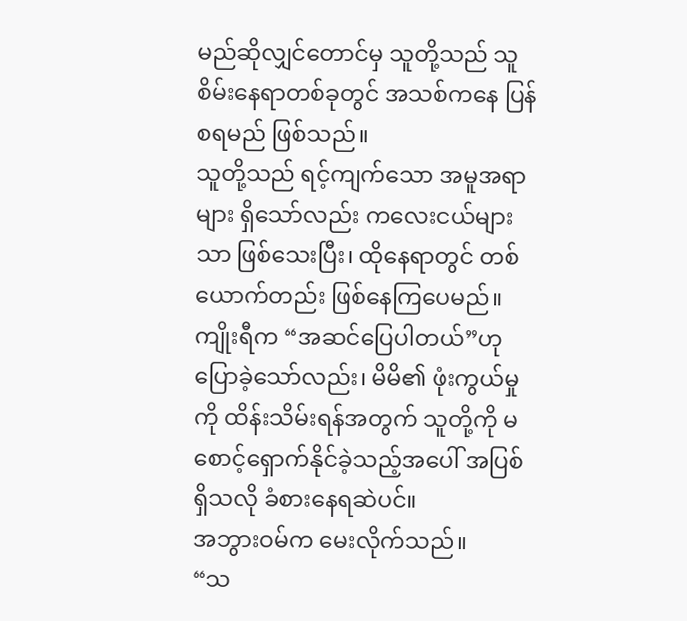မည်ဆိုလျှင်တောင်မှ သူတို့သည် သူစိမ်းနေရာတစ်ခုတွင် အသစ်ကနေ ပြန်စရမည် ဖြစ်သည်။
သူတို့သည် ရင့်ကျက်သော အမူအရာများ ရှိသော်လည်း ကလေးငယ်များသာ ဖြစ်သေးပြီး၊ ထိုနေရာတွင် တစ်ယောက်တည်း ဖြစ်နေကြပေမည်။
ကျိုးရီက “အဆင်ပြေပါတယ်”ဟု ပြောခဲ့သော်လည်း၊ မိမိ၏ ဖုံးကွယ်မှုကို ထိန်းသိမ်းရန်အတွက် သူတို့ကို မစောင့်ရှောက်နိုင်ခဲ့သည့်အပေါ် အပြစ်ရှိသလို ခံစားနေရဆဲပင်။
အဘွားဝမ်က မေးလိုက်သည်။
“သ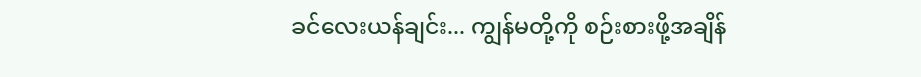ခင်လေးယန်ချင်း... ကျွန်မတို့ကို စဉ်းစားဖို့အချိန်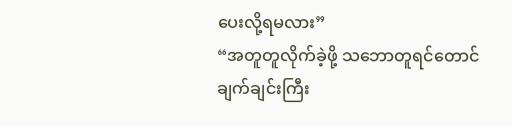ပေးလို့ရမလား”
“အတူတူလိုက်ခဲ့ဖို့ သဘောတူရင်တောင် ချက်ချင်းကြီး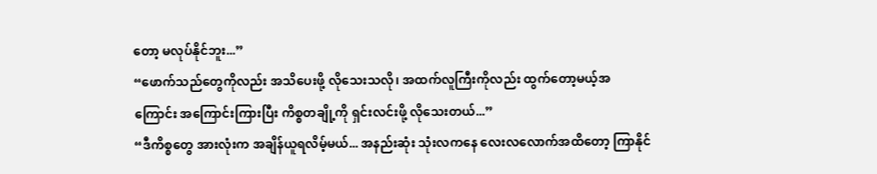တော့ မလုပ်နိုင်ဘူး...”
“ဖောက်သည်တွေကိုလည်း အသိပေးဖို့ လိုသေးသလို၊ အထက်လူကြီးကိုလည်း ထွက်တော့မယ့်အကြောင်း အကြောင်းကြားပြီး ကိစ္စတချို့ကို ရှင်းလင်းဖို့ လိုသေးတယ်...”
“ဒီကိစ္စတွေ အားလုံးက အချိန်ယူရလိမ့်မယ်... အနည်းဆုံး သုံးလကနေ လေးလလောက်အထိတော့ ကြာနိုင်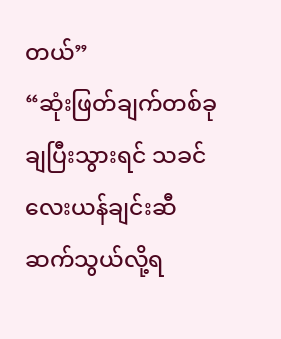တယ်”
“ဆုံးဖြတ်ချက်တစ်ခု ချပြီးသွားရင် သခင်လေးယန်ချင်းဆီ ဆက်သွယ်လို့ရ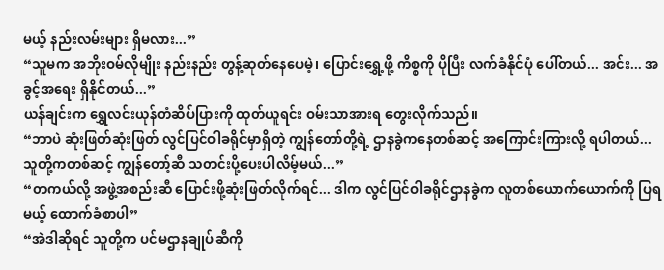မယ့် နည်းလမ်းများ ရှိမလား...”
“သူမက အဘိုးဝမ်လိုမျိုး နည်းနည်း တွန့်ဆုတ်နေပေမဲ့၊ ပြောင်းရွှေ့ဖို့ ကိစ္စကို ပိုပြီး လက်ခံနိုင်ပုံ ပေါ်တယ်... အင်း... အခွင့်အရေး ရှိနိုင်တယ်...”
ယန်ချင်းက ရွှေလင်းယုန်တံဆိပ်ပြားကို ထုတ်ယူရင်း ဝမ်းသာအားရ တွေးလိုက်သည်။
“ဘာပဲ ဆုံးဖြတ်ဆုံးဖြတ် လွင်ပြင်ဝါခရိုင်မှာရှိတဲ့ ကျွန်တော်တို့ရဲ့ ဌာနခွဲကနေတစ်ဆင့် အကြောင်းကြားလို့ ရပါတယ်... သူတို့ကတစ်ဆင့် ကျွန်တော့်ဆီ သတင်းပို့ပေးပါလိမ့်မယ်...”
“တကယ်လို့ အဖွဲ့အစည်းဆီ ပြောင်းဖို့ဆုံးဖြတ်လိုက်ရင်... ဒါက လွင်ပြင်ဝါခရိုင်ဌာနခွဲက လူတစ်ယောက်ယောက်ကို ပြရမယ့် ထောက်ခံစာပါ”
“အဲဒါဆိုရင် သူတို့က ပင်မဌာနချုပ်ဆီကို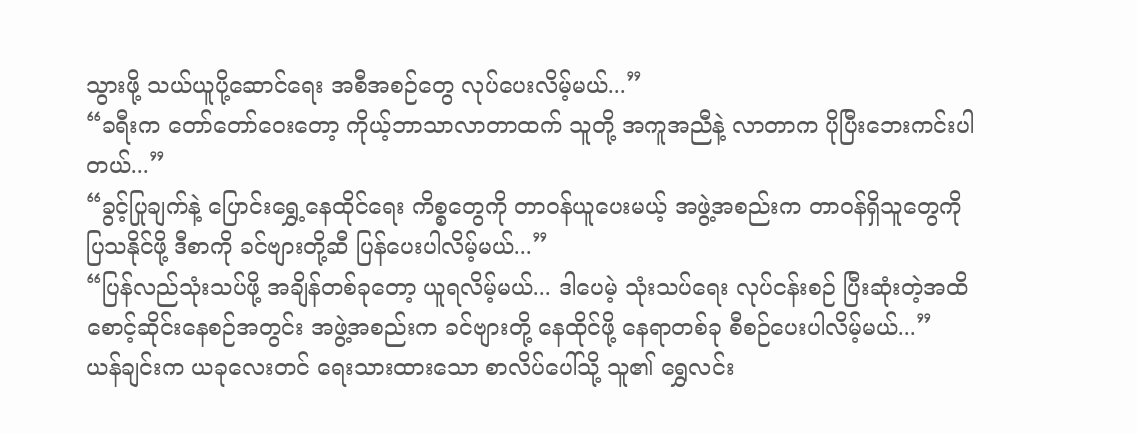သွားဖို့ သယ်ယူပို့ဆောင်ရေး အစီအစဉ်တွေ လုပ်ပေးလိမ့်မယ်...”
“ခရီးက တော်တော်ဝေးတော့ ကိုယ့်ဘာသာလာတာထက် သူတို့ အကူအညီနဲ့ လာတာက ပိုပြီးဘေးကင်းပါတယ်...”
“ခွင့်ပြုချက်နဲ့ ပြောင်းရွှေ့နေထိုင်ရေး ကိစ္စတွေကို တာဝန်ယူပေးမယ့် အဖွဲ့အစည်းက တာဝန်ရှိသူတွေကို ပြသနိုင်ဖို့ ဒီစာကို ခင်ဗျားတို့ဆီ ပြန်ပေးပါလိမ့်မယ်...”
“ပြန်လည်သုံးသပ်ဖို့ အချိန်တစ်ခုတော့ ယူရလိမ့်မယ်... ဒါပေမဲ့ သုံးသပ်ရေး လုပ်ငန်းစဉ် ပြီးဆုံးတဲ့အထိ စောင့်ဆိုင်းနေစဉ်အတွင်း အဖွဲ့အစည်းက ခင်ဗျားတို့ နေထိုင်ဖို့ နေရာတစ်ခု စီစဉ်ပေးပါလိမ့်မယ်...”
ယန်ချင်းက ယခုလေးတင် ရေးသားထားသော စာလိပ်ပေါ်သို့ သူ၏ ရွှေလင်း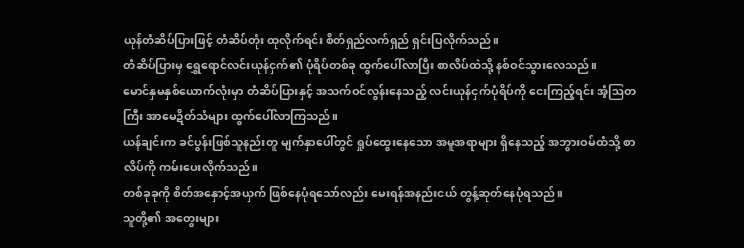ယုန်တံဆိပ်ပြားဖြင့် တံဆိပ်တုံး ထုလိုက်ရင်း စိတ်ရှည်လက်ရှည် ရှင်းပြလိုက်သည်။
တံဆိပ်ပြားမှ ရွှေရောင်လင်းယုန်ငှက်၏ ပုံရိပ်တစ်ခု ထွက်ပေါ်လာပြီး စာလိပ်ထဲသို့ နစ်ဝင်သွားလေသည်။
မောင်နှမနှစ်ယောက်လုံးမှာ တံဆိပ်ပြားနှင့် အသက်ဝင်လွန်းနေသည့် လင်းယုန်ငှက်ပုံရိပ်ကို ငေးကြည့်ရင်း အံ့ဩတကြီး အာမေဍိတ်သံများ ထွက်ပေါ်လာကြသည်။
ယန်ချင်းက ခင်ပွန်းဖြစ်သူနည်းတူ မျက်နှာပေါ်တွင် ရှုပ်ထွေးနေသော အမူအရာများ ရှိနေသည့် အဘွားဝမ်ထံသို့ စာလိပ်ကို ကမ်းပေးလိုက်သည်။
တစ်ခုခုကို စိတ်အနှောင့်အယှက် ဖြစ်နေပုံရသော်လည်း မေးရန်အနည်းငယ် တွန့်ဆုတ်နေပုံရသည်။
သူတို့၏ အတွေးများ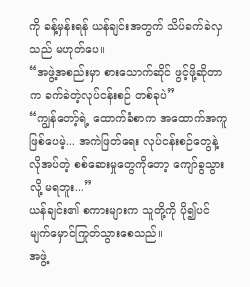ကို ခန့်မှန်းရန် ယန်ချင်းအတွက် သိပ်ခက်ခဲလှသည် မဟုတ်ပေ။
“အဖွဲ့အစည်းမှာ စားသောက်ဆိုင် ဖွင့်ဖို့ဆိုတာက ခက်ခဲတဲ့လုပ်ငန်းစဉ် တစ်ခုပဲ”
“ကျွန်တော့်ရဲ့ ထောက်ခံစာက အထောက်အကူ ဖြစ်ပေမဲ့... အကဲဖြတ်ရေး လုပ်ငန်းစဉ်တွေနဲ့ လိုအပ်တဲ့ စစ်ဆေးမှုတွေကိုတော့ ကျော်ခွသွားလို့ မရဘူး...”
ယန်ချင်း၏ စကားများက သူတို့ကို ပို၍ပင် မျက်မှောင်ကြုတ်သွားစေသည်။
အဖွဲ့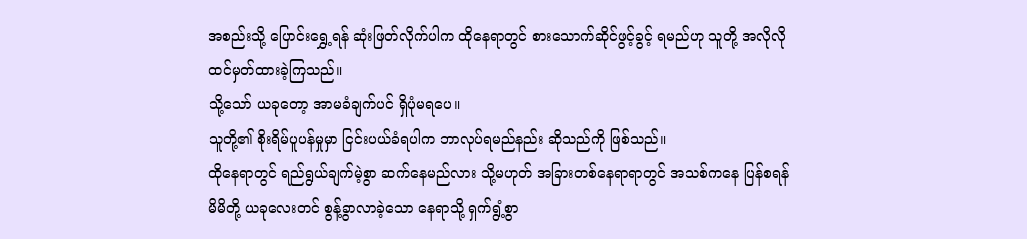အစည်းသို့ ပြောင်းရွှေ့ရန် ဆုံးဖြတ်လိုက်ပါက ထိုနေရာတွင် စားသောက်ဆိုင်ဖွင့်ခွင့် ရမည်ဟု သူတို့ အလိုလို ထင်မှတ်ထားခဲ့ကြသည်။
သို့သော် ယခုတော့ အာမခံချက်ပင် ရှိပုံမရပေ။
သူတို့၏ စိုးရိမ်ပူပန်မှုမှာ ငြင်းပယ်ခံရပါက ဘာလုပ်ရမည်နည်း ဆိုသည်ကို ဖြစ်သည်။
ထိုနေရာတွင် ရည်ရွယ်ချက်မဲ့စွာ ဆက်နေမည်လား သို့မဟုတ် အခြားတစ်နေရာရာတွင် အသစ်ကနေ ပြန်စရန် မိမိတို့ ယခုလေးတင် စွန့်ခွာလာခဲ့သော နေရာသို့ ရှက်ရွံ့စွာ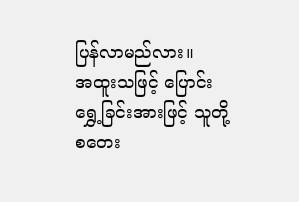ပြန်လာမည်လား။
အထူးသဖြင့် ပြောင်းရွှေ့ခြင်းအားဖြင့် သူတို့ စတေး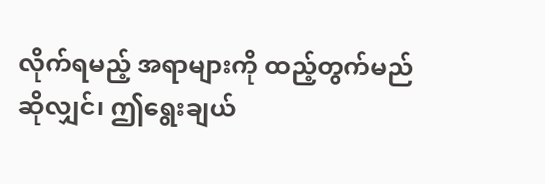လိုက်ရမည့် အရာများကို ထည့်တွက်မည်ဆိုလျှင်၊ ဤရွေးချယ်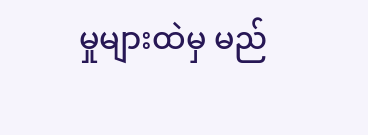မှုများထဲမှ မည်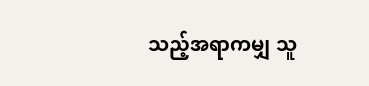သည့်အရာကမျှ သူ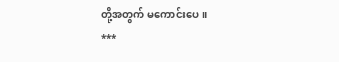တို့အတွက် မကောင်းပေ။
***